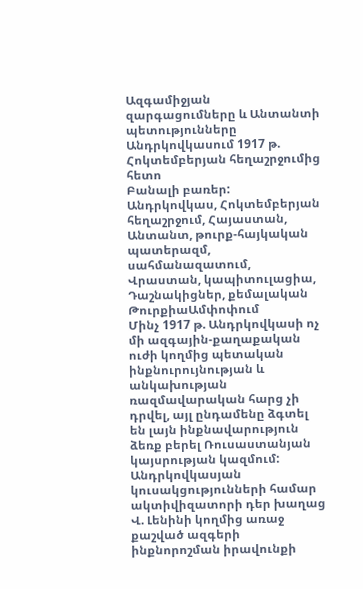Ազգամիջյան զարգացումները և Անտանտի պետությունները Անդրկովկասում 1917 թ. Հոկտեմբերյան հեղաշրջումից հետո
Բանալի բառեր:
Անդրկովկաս, Հոկտեմբերյան հեղաշրջում, Հայաստան, Անտանտ, թուրք-հայկական պատերազմ, սահմանազատում, Վրաստան, կապիտուլացիա, Դաշնակիցներ, քեմալական ԹուրքիաԱմփոփում
Մինչ 1917 թ. Անդրկովկասի ոչ մի ազգային-քաղաքական ուժի կողմից պետական ինքնուրույնության և անկախության ռազմավարական հարց չի դրվել, այլ ընդամենը ձգտել են լայն ինքնավարություն ձեռք բերել Ռուսաստանյան կայսրության կազմում: Անդրկովկասյան կուսակցությունների համար ակտիվիզատորի դեր խաղաց Վ. Լենինի կողմից առաջ քաշված ազգերի ինքնորոշման իրավունքի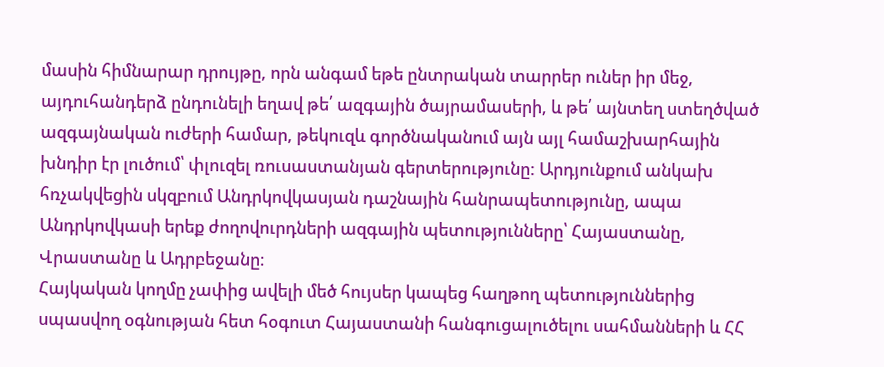մասին հիմնարար դրույթը, որն անգամ եթե ընտրական տարրեր ուներ իր մեջ, այդուհանդերձ ընդունելի եղավ թե՛ ազգային ծայրամասերի, և թե՛ այնտեղ ստեղծված ազգայնական ուժերի համար, թեկուզև գործնականում այն այլ համաշխարհային խնդիր էր լուծում՝ փլուզել ռուսաստանյան գերտերությունը: Արդյունքում անկախ հռչակվեցին սկզբում Անդրկովկասյան դաշնային հանրապետությունը, ապա Անդրկովկասի երեք ժողովուրդների ազգային պետությունները՝ Հայաստանը, Վրաստանը և Ադրբեջանը։
Հայկական կողմը չափից ավելի մեծ հույսեր կապեց հաղթող պետություններից սպասվող օգնության հետ հօգուտ Հայաստանի հանգուցալուծելու սահմանների և ՀՀ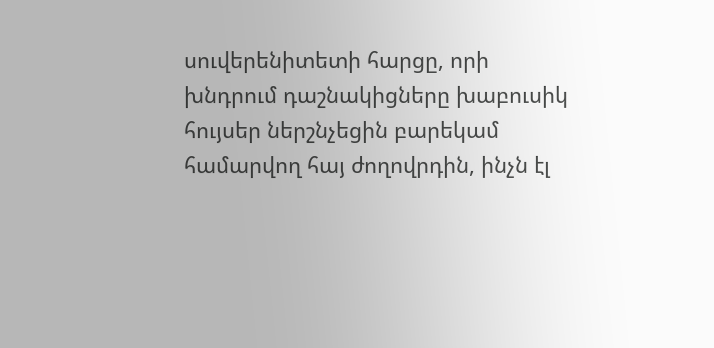սուվերենիտետի հարցը, որի խնդրում դաշնակիցները խաբուսիկ հույսեր ներշնչեցին բարեկամ համարվող հայ ժողովրդին, ինչն էլ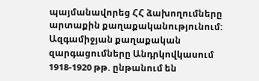պայմանավորեց ՀՀ ձախողումները արտաքին քաղաքականությունում: Ազգամիջյան քաղաքական զարգացումները Անդրկովկասում 1918-1920 թթ. ընթանում են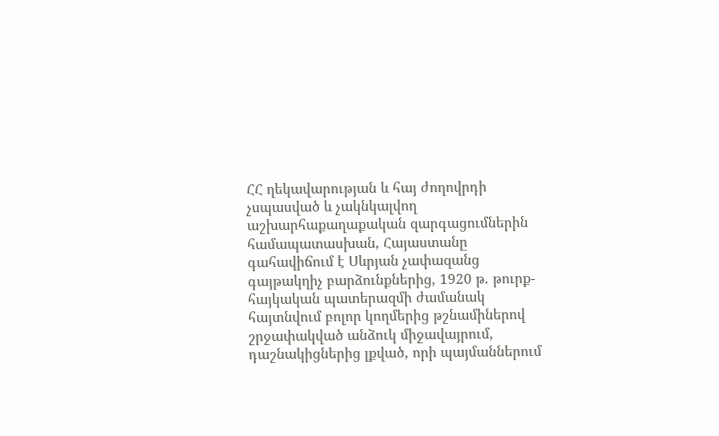ՀՀ ղեկավարության և հայ ժողովրդի չսպասված և չակնկալվող աշխարհաքաղաքական զարգացումներին համապատասխան, Հայաստանը գահավիճում է Սևրյան չափազանց գայթակղիչ բարձունքներից, 1920 թ. թուրք-հայկական պատերազմի ժամանակ հայտնվում բոլոր կողմերից թշնամիներով շրջափակված անձուկ միջավայրում, դաշնակիցներից լքված, որի պայմաններում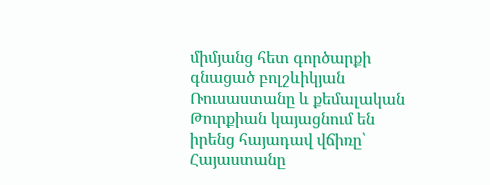միմյանց հետ գործարքի գնացած բոլշևիկյան Ռուսաստանը և քեմալական Թուրքիան կայացնում են իրենց հայադավ վճիռը՝ Հայաստանը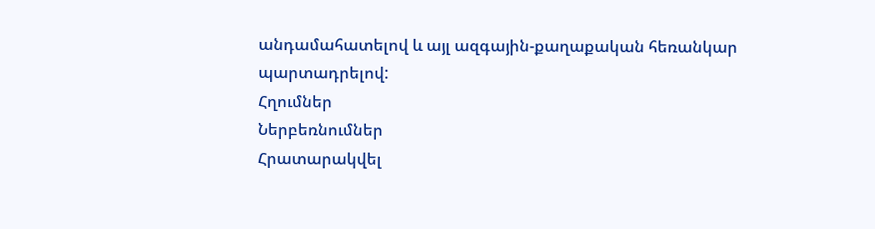անդամահատելով և այլ ազգային-քաղաքական հեռանկար պարտադրելով:
Հղումներ
Ներբեռնումներ
Հրատարակվել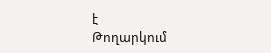է
Թողարկում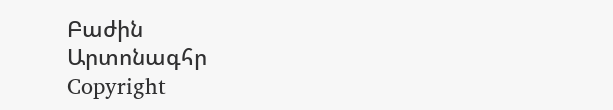Բաժին
Արտոնագհր
Copyright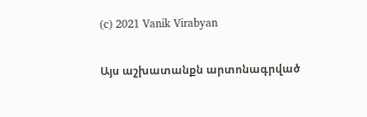(c) 2021 Vanik Virabyan

Այս աշխատանքն արտոնագրված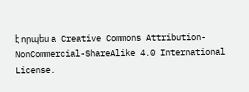է որպես a Creative Commons Attribution-NonCommercial-ShareAlike 4.0 International License.